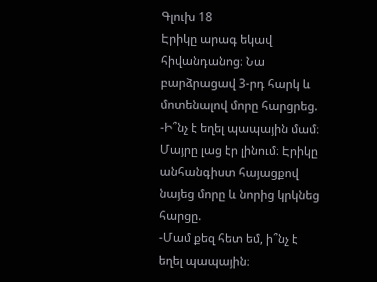Գլուխ 18
Էրիկը արագ եկավ հիվանդանոց։ Նա բարձրացավ 3-րդ հարկ և մոտենալով մորը հարցրեց.
-Ի՞նչ է եղել պապային մամ։
Մայրը լաց էր լինում։ Էրիկը անհանգիստ հայացքով նայեց մորը և նորից կրկնեց հարցը.
-Մամ քեզ հետ եմ, ի՞նչ է եղել պապային։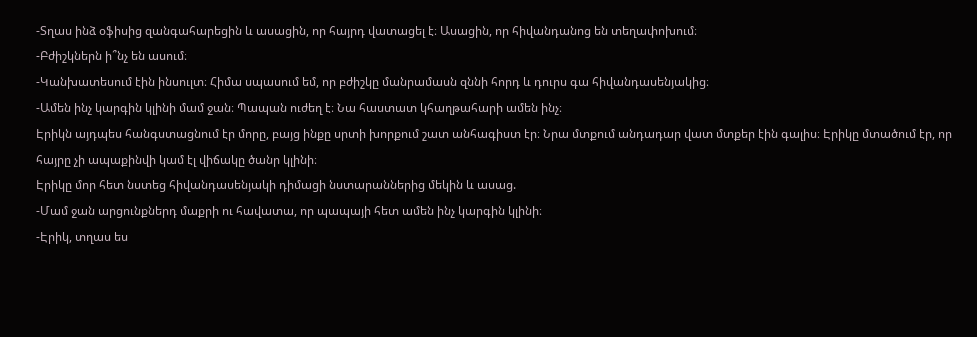-Տղաս ինձ օֆիսից զանգահարեցին և ասացին, որ հայրդ վատացել է։ Ասացին, որ հիվանդանոց են տեղափոխում։
-Բժիշկներն ի՞նչ են ասում։
-Կանխատեսում էին ինսուլտ։ Հիմա սպասում եմ, որ բժիշկը մանրամասն զննի հորդ և դուրս գա հիվանդասենյակից։
-Ամեն ինչ կարգին կլինի մամ ջան։ Պապան ուժեղ է։ Նա հաստատ կհաղթահարի ամեն ինչ։
Էրիկն այդպես հանգստացնում էր մորը, բայց ինքը սրտի խորքում շատ անհագիստ էր։ Նրա մտքում անդադար վատ մտքեր էին գալիս։ Էրիկը մտածում էր, որ հայրը չի ապաքինվի կամ էլ վիճակը ծանր կլինի։
Էրիկը մոր հետ նստեց հիվանդասենյակի դիմացի նստարաններից մեկին և ասաց.
-Մամ ջան արցունքներդ մաքրի ու հավատա, որ պապայի հետ ամեն ինչ կարգին կլինի։
-Էրիկ, տղաս ես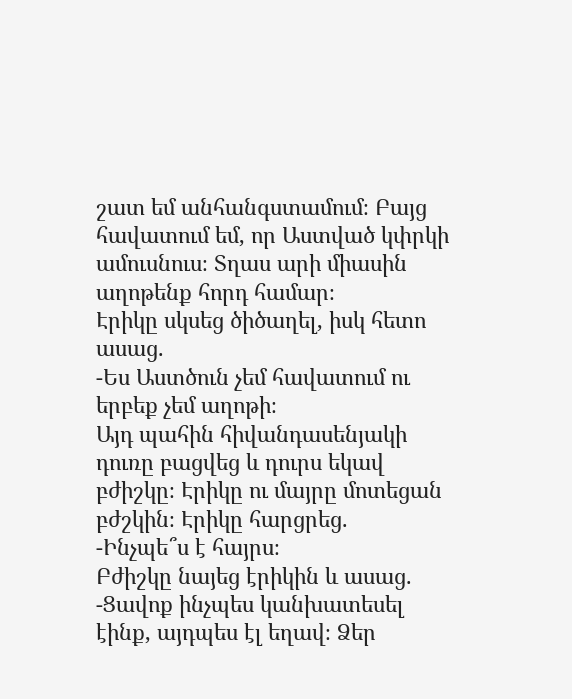շատ եմ անհանգստամում։ Բայց հավատում եմ, որ Աստված կփրկի ամուսնուս։ Տղաս արի միասին աղոթենք հորդ համար։
Էրիկը սկսեց ծիծաղել, իսկ հետո ասաց.
-Ես Աստծուն չեմ հավատում ու երբեք չեմ աղոթի։
Այդ պահին հիվանդասենյակի դուռը բացվեց և դուրս եկավ բժիշկը։ Էրիկը ու մայրը մոտեցան բժշկին։ Էրիկը հարցրեց.
-Ինչպե՞ս է հայրս։
Բժիշկը նայեց էրիկին և ասաց.
-Ցավոք ինչպես կանխատեսել էինք, այդպես էլ եղավ։ Ձեր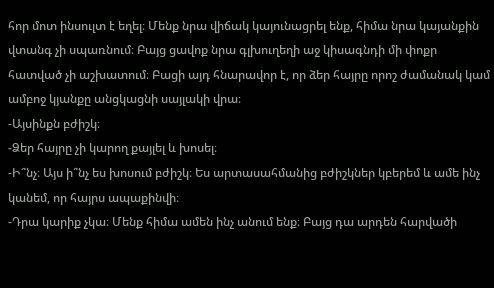հոր մոտ ինսուլտ է եղել։ Մենք նրա վիճակ կայունացրել ենք, հիմա նրա կայանքին վտանգ չի սպառնում։ Բայց ցավոք նրա գլխուղեղի աջ կիսագնդի մի փոքր հատված չի աշխատում։ Բացի այդ հնարավոր է, որ ձեր հայրը որոշ ժամանակ կամ ամբոջ կյանքը անցկացնի սայլակի վրա։
-Այսինքն բժիշկ։
-Ձեր հայրը չի կարող քայլել և խոսել։
-Ի՞նչ։ Այս ի՞նչ ես խոսում բժիշկ։ Ես արտասահմանից բժիշկներ կբերեմ և ամե ինչ կանեմ, որ հայրս ապաքինվի։
-Դրա կարիք չկա։ Մենք հիմա ամեն ինչ անում ենք։ Բայց դա արդեն հարվածի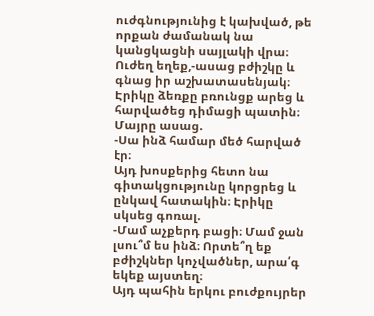ուժգնությունից է կախված, թե որքան ժամանակ նա կանցկացնի սայլակի վրա։ Ուժեղ եղեք,-ասաց բժիշկը և գնաց իր աշխատասենյակ։
Էրիկը ձեռքը բռունցք արեց և հարվածեց դիմացի պատին։ Մայրը ասաց.
-Սա ինձ համար մեծ հարված էր։
Այդ խոսքերից հետո նա գիտակցությունը կորցրեց և ընկավ հատակին։ Էրիկը սկսեց գոռալ.
-Մամ աչքերդ բացի։ Մամ ջան լսու՞մ ես ինձ։ Որտե՞ղ եք բժիշկներ կոչվածներ, արա՛գ եկեք այստեղ։
Այդ պահին երկու բուժքույրեր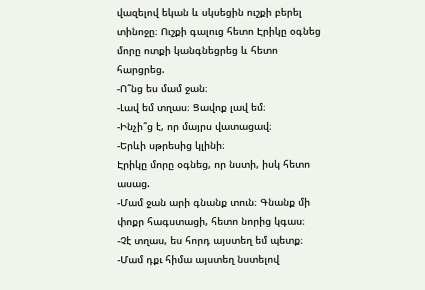վազելով եկան և սկսեցին ուշքի բերել տինոջը։ Ուշքի գալուց հետո Էրիկը օգնեց մորը ոտքի կանգնեցրեց և հետո հարցրեց.
-Ո՞նց ես մամ ջան։
-Լավ եմ տղաս։ Ցավոք լավ եմ։
-Ինչի՞ց է, որ մայրս վատացավ։
-Երևի սթրեսից կլինի։
Էրիկը մորը օգնեց, որ նստի, իսկ հետո ասաց.
-Մամ ջան արի գնանք տուն։ Գնանք մի փոքր հագստացի, հետո նորից կգաս։
-Չէ տղաս, ես հորդ այստեղ եմ պետք։
-Մամ դքւ հիմա այստեղ նստելով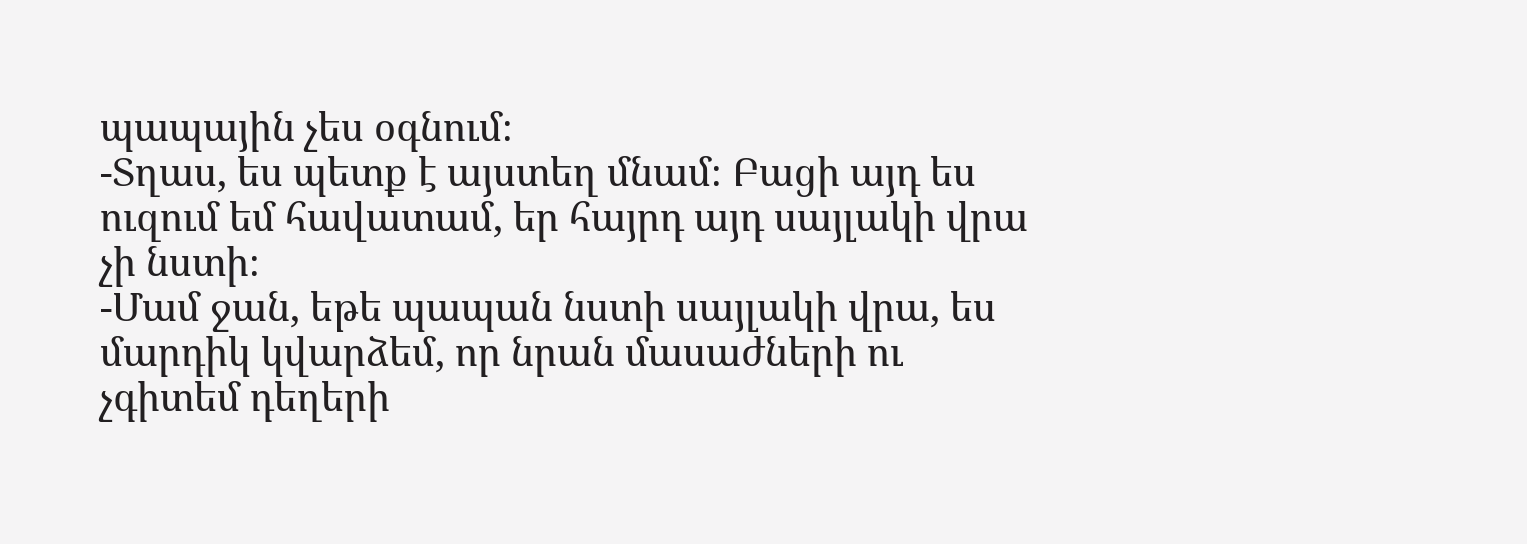պապային չես օգնում։
-Տղաս, ես պետք է այստեղ մնամ։ Բացի այդ ես ուզում եմ հավատամ, եր հայրդ այդ սայլակի վրա չի նստի։
-Մամ ջան, եթե պապան նստի սայլակի վրա, ես մարդիկ կվարձեմ, որ նրան մասաժների ու չգիտեմ դեղերի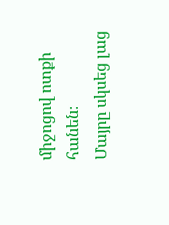միջոցով ոտքի հանեն։
Մայրը սկսեց լաց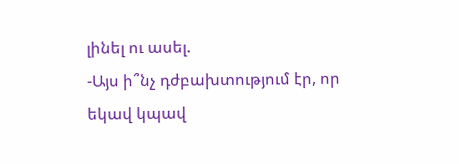լինել ու ասել.
-Այս ի՞նչ դժբախտությում էր, որ եկավ կպավ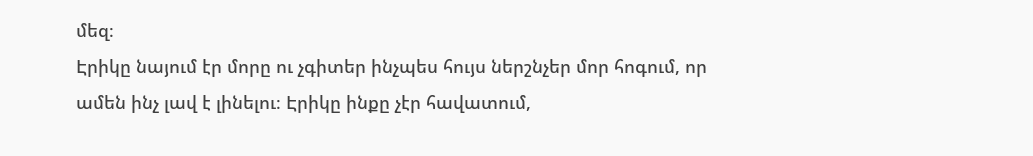մեզ։
Էրիկը նայում էր մորը ու չգիտեր ինչպես հույս ներշնչեր մոր հոգում, որ ամեն ինչ լավ է լինելու։ Էրիկը ինքը չէր հավատում,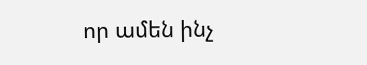որ ամեն ինչ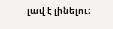լավ է լինելու։